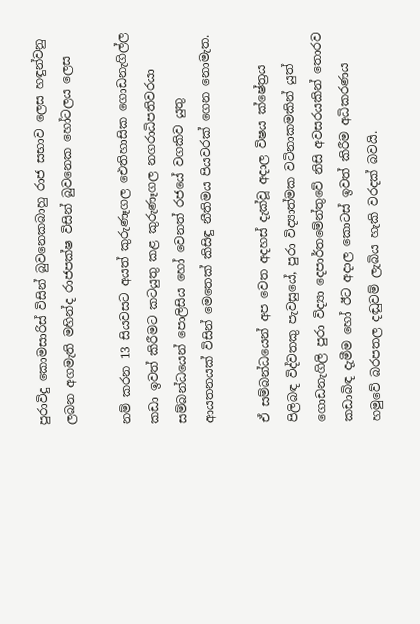පුරාවිදු කොමසාරිස් විසින් බුවනෙකබාහු රාජ සභාව ලෙස හඳුන්වනු ලබන අගමැති මහින්ද රාජපක්ෂ විසින් බුවනෙක හෝටලය ලෙස

නම් කරන 13 සියවසට අයත් කුරුණෑගල ඓතිහාසික ගොඩනැගිල්ල කඩා ඉවත් කිරීමට කටයුතු කළ කුරුණෑගල නගරාධිපතිවරයා සම්බන්ධයෙන් පොලිසිය හෝ වෙනත් රජයේ වගකිව යුතු ආයතනයක් විසින් මෙතෙක් කිසිඳු නීතිමය පියවරක් ගෙන නොමැත.

ඒ සම්බන්ධයෙන් අප වෙත අදහස් දැක්වූ අදාල විෂය ක්ෂේත්‍රය පිලිබඳ විද්වතකු පැවසුයේ, පුරා විද්‍යාත්මක වටිනාකමකින් යුත් ගොඩනැගිලි පුරා විද්‍යා දෙපාර්තමේන්තුවේ නිසි අවසරයකින් තොරව කඩාබිඳ දැමීම හෝ ඊට අදාල කොටස් ඉවත් කිරීම අධිකරණය හමුවේ බරපතල දඬුවම් ලැබිය හැකි වරදක් බවයි.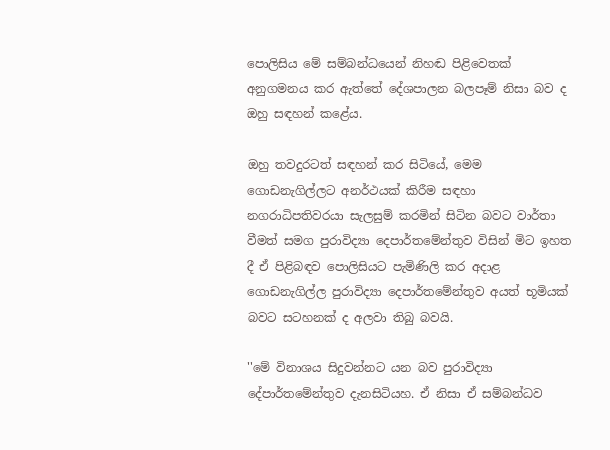පොලිසිය මේ සම්බන්ධයෙන් නිහඬ පිළිවෙතක් අනුගමනය කර ඇත්තේ දේශපාලන බලපෑම් නිසා බව ද ඔහු සඳහන් කළේය.

ඔහු තවදුරටත් සඳහන් කර සිටියේ, මෙම ගොඩනැගිල්ලට අනර්ථයක් කිරීම සඳහා නගරාධිපතිවරයා සැලසුම් කරමින් සිටින බවට වාර්තා වීමත් සමග පුරාවිද්‍යා දෙපාර්තමේන්තුව විසින් මිට ඉහත දී ඒ පිළිබඳව පොලිසියට පැමිණිලි කර අදාළ ගොඩනැගිල්ල පුරාවිද්‍යා දෙපාර්තමේන්තුව අයත් භූමියක් බවට සටහනක් ද අලවා තිබු බවයි.

''මේ විනාශය සිදුවන්නට යන බව පුරාවිද්‍යා දේපාර්තමේන්තුව දැනසිටියහ. ඒ නිසා ඒ සම්බන්ධව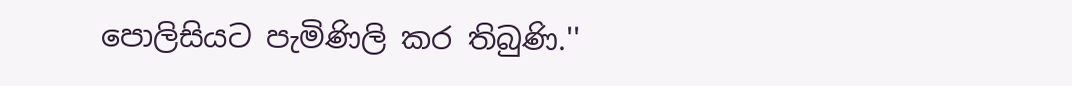පොලිසියට පැමිණිලි කර තිබුණි.''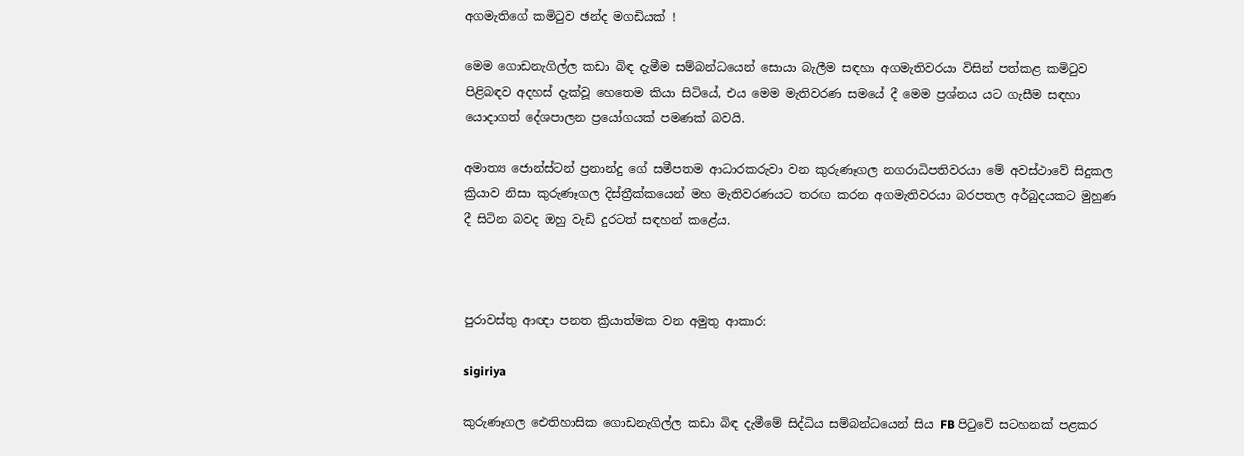අගමැතිගේ කමිටුව ඡන්ද මගඩියක් !

මෙම ගොඩනැගිල්ල කඩා බිඳ දැමීම සම්බන්ධයෙන් සොයා බැලීම සඳහා අගමැතිවරයා විසින් පත්කළ කමිටුව පිළිබඳව අදහස් දැක්වූ හෙතෙම කියා සිටියේ, එය මෙම මැතිවරණ සමයේ දී මෙම ප්‍රශ්නය යට ගැසීම සඳහා යොදාගත් දේශපාලන ප්‍රයෝගයක් පමණක් බවයි.

අමාත්‍ය ජොන්ස්ටන් ප්‍රනාන්දු ගේ සමීපතම ආධාරකරුවා වන කුරුණෑගල නගරාධිපතිවරයා මේ අවස්ථාවේ සිදුකල ක්‍රියාව නිසා කුරුණෑගල දිස්ත්‍රීක්කයෙන් මහ මැතිවරණයට තරඟ කරන අගමැතිවරයා බරපතල අර්බුදයකට මුහුණ දී සිටින බවද ඔහු වැඩි දුරටත් සඳහන් කළේය.



පුරාවස්තු ආඥා පනත ක්‍රියාත්මක වන අමුතු ආකාර:

sigiriya

කුරුණෑගල ඓතිහාසික ගොඩනැගිල්ල කඩා බිඳ දැමීමේ සිද්ධිය සම්බන්ධයෙන් සිය FB පිටුවේ සටහනක් පළකර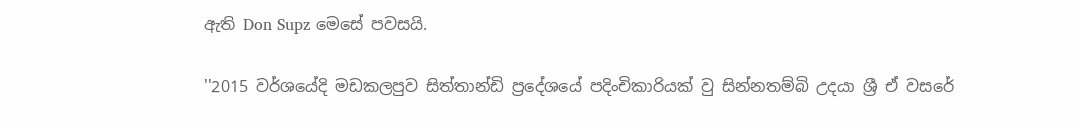ඇති Don Supz මෙසේ පවසයි.

''2015 වර්ශයේදි මඩකලපුව සිත්තාන්ඩි ප්‍රදේශයේ පදිංචිකාරියක් වු සින්නතම්බි උදයා ශ්‍රී ඒ වසරේ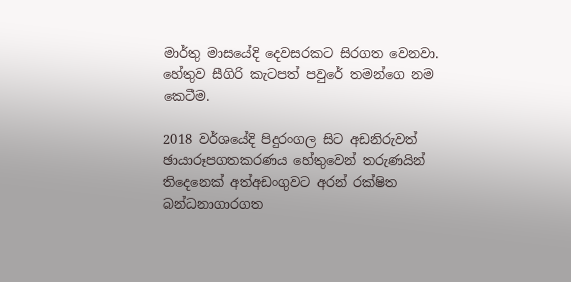මාර්තු මාසයේදි දෙවසරකට සිරගත වෙනවා. හේතුව සීගිරි කැටපත් පවුරේ තමන්ගෙ නම කෙටීම.

2018 වර්ශයේදි පිදුරංගල සිට අඩනිරුවත් ඡායාරූපගතකරණය හේතුවෙන් තරුණයින් තිදෙනෙක් අත්අඩංගුවට අරන් රක්ෂිත බන්ධනාගාරගත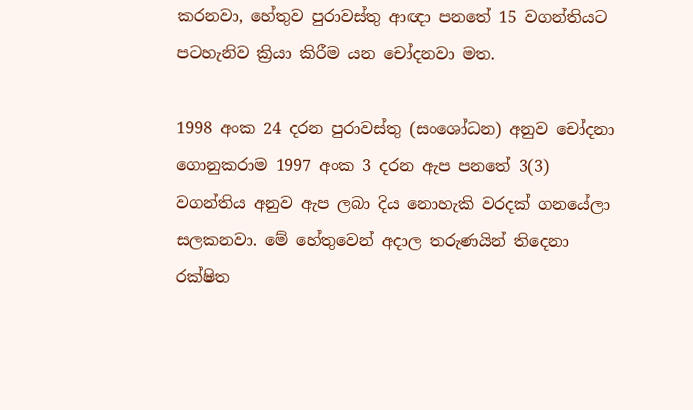කරනවා, හේතුව පුරාවස්තු ආඥා පනතේ 15 වගන්තියට පටහැනිව ක්‍රියා කිරීම යන චෝදනවා මත.

1998 අංක 24 දරන පුරාවස්තු (සංශෝධන) අනුව චෝදනා ගොනුකරාම 1997 අංක 3 දරන ඇප පනතේ 3(3) වගන්තිය අනුව ඇප ලබා දිය නොහැකි වරදක් ගනයේලා සලකනවා. මේ හේතුවෙන් අදාල තරුණයින් තිදෙනා රක්ෂිත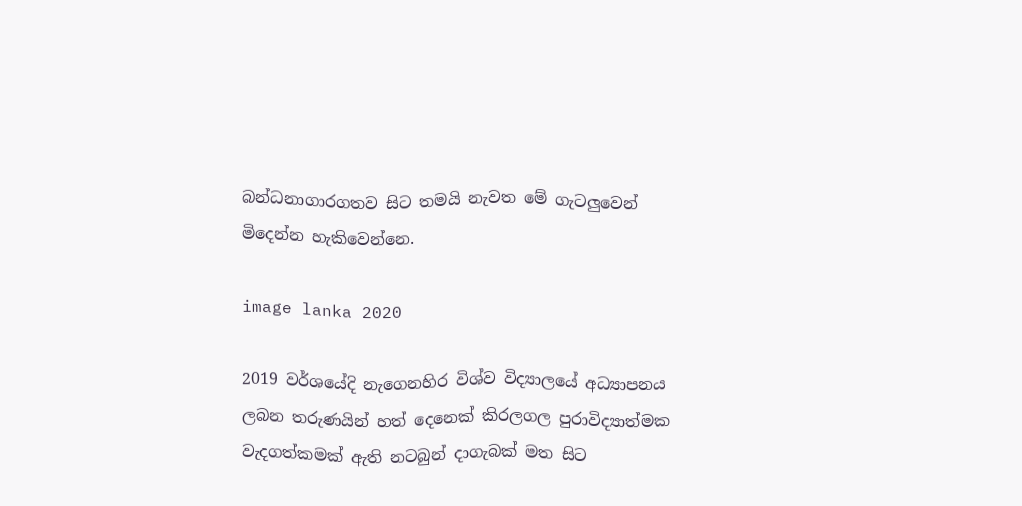බන්ධනාගාරගතව සිට තමයි නැවත මේ ගැටලුවෙන් මිදෙන්න හැකිවෙන්නෙ.

image lanka 2020

2019 වර්ශයේදි නැගෙනහිර විශ්ව විද්‍යාලයේ අධ්‍යාපනය ලබන තරුණයින් හත් දෙනෙක් කිරලගල පුරාවිද්‍යාත්මක වැදගත්කමක් ඇති නටබුන් දාගැබක් මත සිට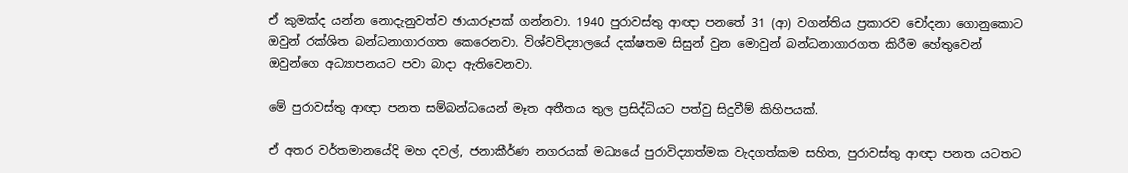ඒ කුමක්ද යන්න නොදැනුවත්ව ඡායාරූපක් ගන්නවා. 1940 පුරාවස්තු ආඥා පනතේ 31 (ආ) වගන්තිය ප්‍රකාරව චෝදනා ගොනුකොට ඔවුන් රක්ශිත බන්ධනාගාරගත කෙරෙනවා. විශ්වවිද්‍යාලයේ දක්ෂතම සිසුන් වුන මොවුන් බන්ධනාගාරගත කිරීම හේතුවෙන් ඔවුන්ගෙ අධ්‍යාපනයට පවා බාදා ඇතිවෙනවා.

මේ පුරාවස්තු ආඥා පනත සම්බන්ධයෙන් මෑත අතීතය තුල ප්‍රසිද්ධියට පත්වු සිදුවීම් කිහිපයක්.

ඒ අතර වර්තමානයේදි මහ දවල්, ජනාකීර්ණ නගරයක් මධ්‍යයේ පුරාවිද්‍යාත්මක වැදගත්කම සහිත, පුරාවස්තු ආඥා පනත යටතට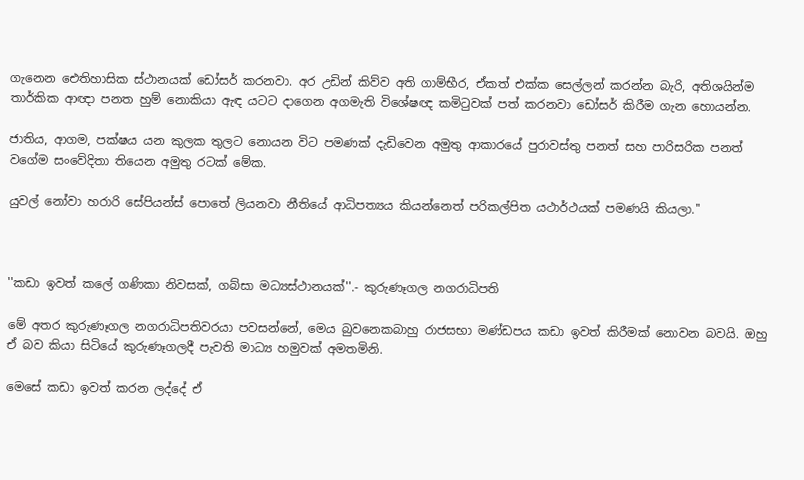ගැනෙන ඓතිහාසික ස්ථානයක් ඩෝසර් කරනවා. අර උඩින් කිව්ව අති ගාම්භීර, ඒකත් එක්ක සෙල්ලන් කරන්න බැරි, අතිශයින්ම තාර්කික ආඥා පනත හුම් නොකියා ඇඳ යටට දාගෙන අගමැති විශේෂඥ කමිටුවක් පත් කරනවා ඩෝසර් කිරීම ගැන හොයන්න.

ජාතිය, ආගම, පක්ෂය යන කුලක තුලට නොයන විට පමණක් දැඩිවෙන අමුතු ආකාරයේ පුරාවස්තු පනත් සහ පාරිසරික පනත් වගේම සංවේදිතා තියෙන අමුතු රටක් මේක.

යුවල් නෝවා හරාරි සේපියන්ස් පොතේ ලියනවා නීතියේ ආධිපත්‍යය කියන්නෙත් පරිකල්පිත යථාර්ථයක් පමණයි කියලා.''



''කඩා ඉවත් කලේ ගණිකා නිවසක්, ගබ්සා මධ්‍යස්ථානයක්''.- කුරුණෑගල නගරාධිපති

මේ අතර කුරුණෑගල නගරාධිපතිවරයා පවසන්නේ, මෙය බුවනෙකබාහු රාජසභා මණ්ඩපය කඩා ඉවත් කිරීමක් නොවන බවයි. ඔහු ඒ බව කියා සිටියේ කුරුණෑගලදී පැවති මාධ්‍ය හමුවක් අමතමිනි.

මෙසේ කඩා ඉවත් කරන ලද්දේ ඒ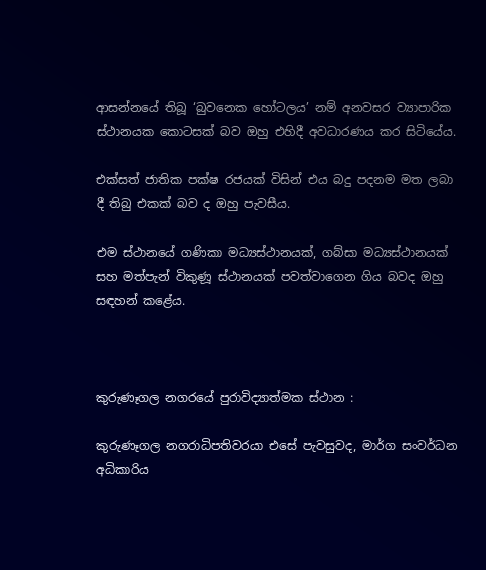ආසන්නයේ තිබූ ‘බුවනෙක හෝටලය’ නම් අනවසර ව්‍යාපාරික ස්ථානයක කොටසක් බව ඔහු එහිදී අවධාරණය කර සිටියේය.

එක්සත් ජාතික පක්ෂ රජයක් විසින් එය බදු පදනම මත ලබා දී තිබු එකක් බව ද ඔහු පැවසීය.

එම ස්ථානයේ ගණිකා මධ්‍යස්ථානයක්, ගබ්සා මධ්‍යස්ථානයක් සහ මත්පැන් විකුණූ ස්ථානයක් පවත්වාගෙන ගිය බවද ඔහු සඳහන් කළේය.



කුරුණෑගල නගරයේ පුරාවිද්‍යාත්මක ස්ථාන :

කුරුණෑගල නගරාධිපතිවරයා එසේ පැවසුවද, මාර්ග සංවර්ධන අධිකාරිය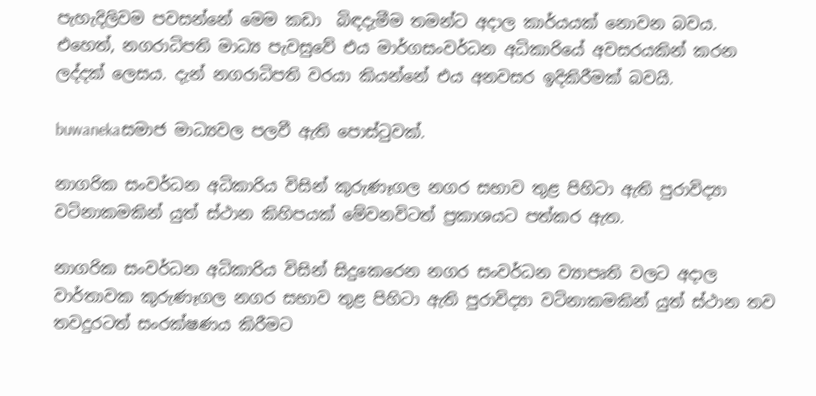පැහැදිලිවම පවසන්නේ මෙම කඩා  බිඳදැමීම තමන්ට අදාල කාර්යයක් නොවන බවය. එහෙත්, නගරාධිපති මාධ්‍ය පැවසුවේ එය මාර්ගසංවර්ධන අධිකාරියේ අවසරයකින් කරන ලද්දක් ලෙසය. දැන් නගරාධිපති වරයා කියන්නේ එය අනවසර ඉදිකිරීමක් බවයි.

buwanekaසමාජ මාධ්‍යවල පලවී ඇති පොස්ටුවක්.

නාගරික සංවර්ධන අධිකාරිය විසින් කුරුණෑගල නගර සභාව තුළ පිහිටා ඇති පුරාවිද්‍යා වටිනාකමකින් යුත් ස්ථාන කිහිපයක් මේවනවිටත් ප්‍රකාශයට පත්කර ඇත.

නාගරික සංවර්ධන අධිකාරිය විසින් සිදුකෙරෙන නගර සංවර්ධන ව්‍යාපෘති වලට අදාල වාර්තාවක කුරුණෑගල නගර සභාව තුළ පිහිටා ඇති පුරාවිද්‍යා වටිනාකමකින් යුත් ස්ථාන තව තවදුරටත් සංරක්ෂණය කිරීමට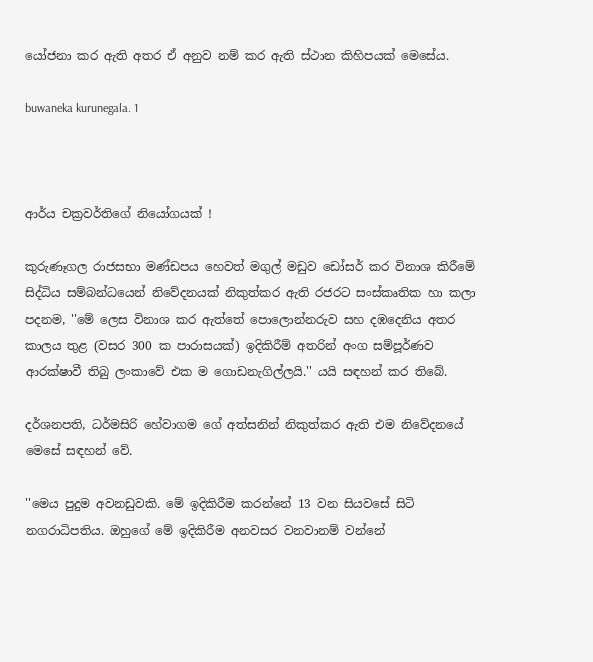යෝජනා කර ඇති අතර ඒ අනුව නම් කර ඇති ස්ථාන කිහිපයක් මෙසේය.

buwaneka kurunegala. 1



ආර්ය චක්‍රවර්තිගේ නියෝගයක් !

කුරුණෑගල රාජසභා මණ්ඩපය හෙවත් මගුල් මඩුව ඩෝසර් කර විනාශ කිරීමේ සිද්ධිය සම්බන්ධයෙන් නිවේදනයක් නිකුත්කර ඇති රජරට සංස්කෘතික හා කලා පදනම, ''මේ ලෙස විනාශ කර ඇත්තේ පොලොන්නරුව සහ දඹදෙනිය අතර කාලය තුළ (වසර 300 ක පාරාසයක්) ඉදිකිරීම් අතරින් අංග සම්පූර්ණව ආරක්ෂාවී තිබු ලංකාවේ එක ම ගොඩනැගිල්ලයි.'' යයි සඳහන් කර තිබේ.

දර්ශනපති, ධර්මසිරි හේවාගම ගේ අත්සනින් නිකුත්කර ඇති එම නිවේදනයේ මෙසේ සඳහන් වේ.

''මෙය පුදුම අවනඩුවකි. මේ ඉදිකිරීම කරන්නේ 13 වන සියවසේ සිටි නගරාධිපතිය. ඔහුගේ මේ ඉදිකිරීම අනවසර වනවානම් වන්නේ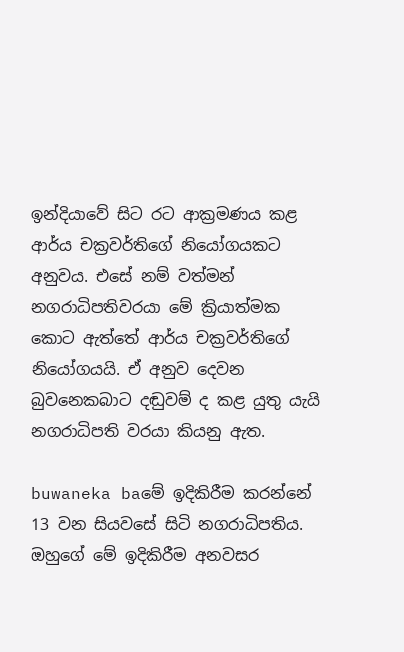ඉන්දියාවේ සිට රට ආක්‍රමණය කළ ආර්ය චක්‍රවර්තිගේ නියෝගයකට අනුවය. එසේ නම් වත්මන් නගරාධිපතිවරයා මේ ක්‍රියාත්මක කොට ඇත්තේ ආර්ය චක්‍රවර්තිගේ නියෝගයයි. ඒ අනුව දෙවන බුවනෙකබාට දඬුවම් ද කළ යුතු යැයි නගරාධිපති වරයා කියනු ඇත.

buwaneka baමේ ඉදිකිරීම කරන්නේ 13 වන සියවසේ සිටි නගරාධිපතිය. ඔහුගේ මේ ඉදිකිරීම අනවසර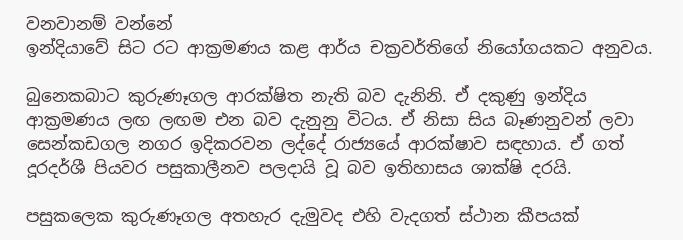වනවානම් වන්නේ
ඉන්දියාවේ සිට රට ආක්‍රමණය කළ ආර්ය චක්‍රවර්තිගේ නියෝගයකට අනුවය.

බුනෙකබාට කුරුණෑගල ආරක්ෂිත නැති බව දැනිනි. ඒ දකුණු ඉන්දිය ආක්‍රමණය ලඟ ලඟම එන බව දැනුනු විටය. ඒ නිසා සිය බෑණනුවන් ලවා සෙන්කඩගල නගර ඉදිකරවන ලද්දේ රාජ්‍යයේ ආරක්ෂාව සඳහාය. ඒ ගත් දූරදර්ශී පියවර පසුකාලීනව පලදායි වූ බව ඉතිහාසය ශාක්ෂි දරයි.

පසුකලෙක කුරුණෑගල අතහැර දැමුවද එහි වැදගත් ස්ථාන කීපයක්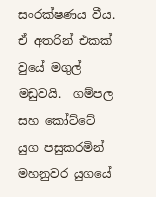සංරක්ෂණය වීය. ඒ අතරින් එකක් වුයේ මගුල් මඩුවයි.  ගම්පල සහ කෝට්ටේ යුග පසුකරමින් මහනුවර යුගයේ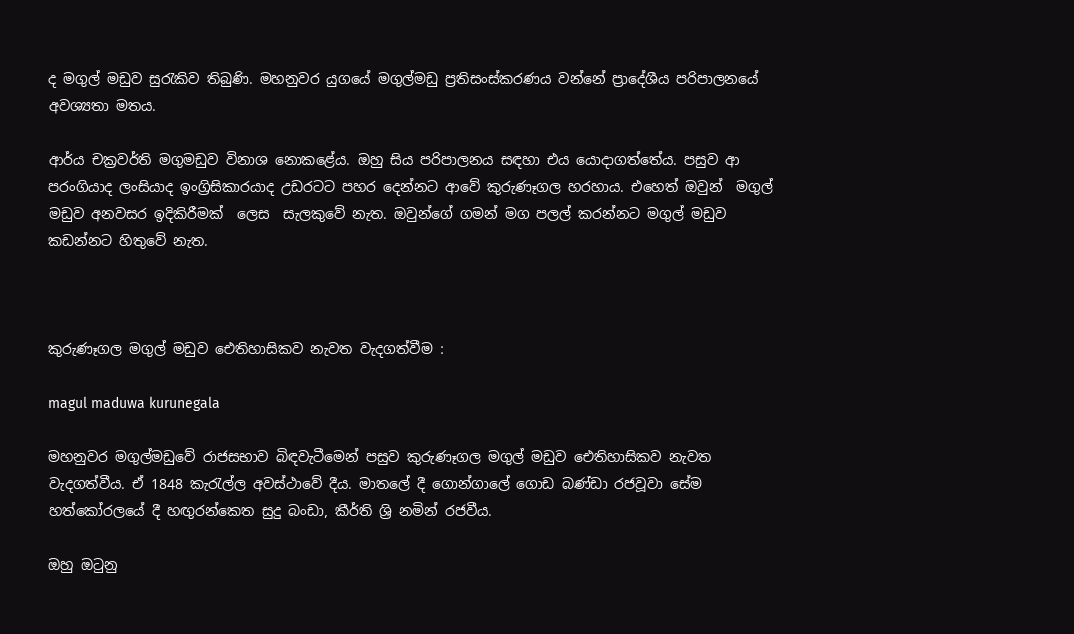ද මගුල් මඩුව සුරැකිව තිබුණි. මහනුවර යුගයේ මගුල්මඩු ප්‍රතිසංස්කරණය වන්නේ ප්‍රාදේශීය පරිපාලනයේ අවශ්‍යතා මතය.

ආර්ය චක්‍රවර්ති මගුමඩුව විනාශ නොකළේය. ඔහු සිය පරිපාලනය සඳහා එය යොදාගත්තේය. පසුව ආ  පරංගියාද ලංසියාද ඉංග්‍රිසිකාරයාද උඩරටට පහර දෙන්නට ආවේ කුරුණෑගල හරහාය. එහෙත් ඔවුන්  මගුල් මඩුව අනවසර ඉදිකිරීමක්  ලෙස  සැලකුවේ නැත. ඔවුන්ගේ ගමන් මග පලල් කරන්නට මගුල් මඩුව කඩන්නට හිතුවේ නැත.



කුරුණෑගල මගුල් මඩුව ඓතිහාසිකව නැවත වැදගත්වීම :

magul maduwa kurunegala

මහනුවර මගුල්මඩුවේ රාජසභාව බිඳවැටීමෙන් පසුව කුරුණෑගල මගුල් මඩුව ඓතිහාසිකව නැවත වැදගත්වීය. ඒ 1848 කැරැල්ල අවස්ථාවේ දීය. මාතලේ දී ගොන්ගාලේ ගොඩ බණ්ඩා රජවූවා සේම හත්කෝරලයේ දී හඟුරන්කෙත සුදු බංඩා, කීර්ති ශ්‍රි නමින් රජවීය.

ඔහු ඔටුනු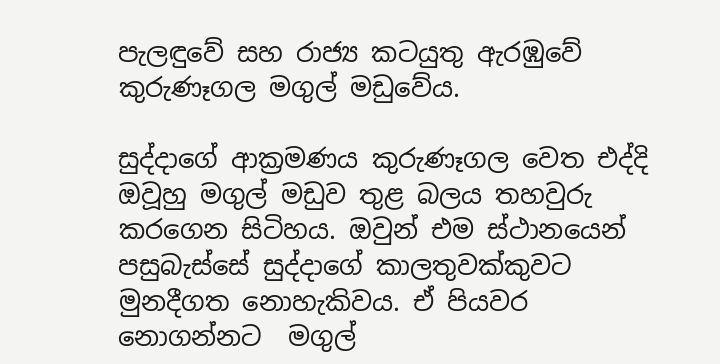පැලඳුවේ සහ රාජ්‍ය කටයුතු ඇරඹුවේ කුරුණෑගල මගුල් මඩුවේය.

සුද්දාගේ ආක්‍රමණය කුරුණෑගල වෙත එද්දි ඔවූහු මගුල් මඩුව තුළ බලය තහවුරු කරගෙන සිටිහය. ඔවුන් එම ස්ථානයෙන් පසුබැස්සේ සුද්දාගේ කාලතුවක්කුවට මුනදීගත නොහැකිවය. ඒ පියවර නොගන්නට  මගුල්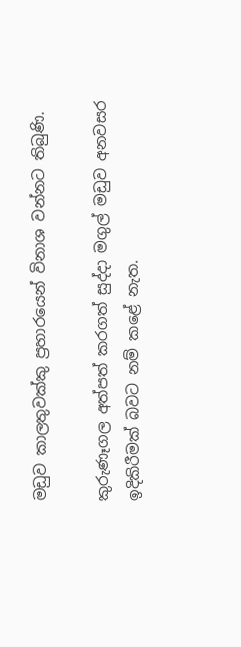මඩුව කාලතුවක්කු ප්‍රහාරයෙන් විනාශ වන්නට තිබුණි.

කුරුණෑගල අත්පත් කරගත් සුද්දා මගුල් මඩුව අනවසර ඉදිකිරීමක් බවට නම් කළේ නැත.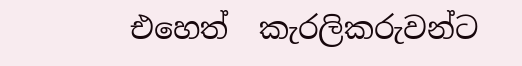එහෙත්  කැරලිකරුවන්ට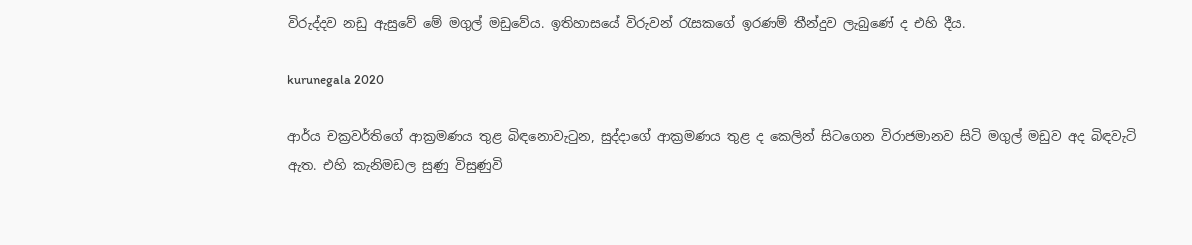විරුද්දව නඩු ඇසුවේ මේ මගුල් මඩුවේය. ඉතිහාසයේ විරුවන් රැසකගේ ඉරණම් තීන්දුව ලැබුණේ ද එහි දීය.

kurunegala 2020

ආර්ය චක්‍රවර්තිගේ ආක්‍රමණය තුළ බිඳනොවැටුන, සුද්දාගේ ආක්‍රමණය තුළ ද කෙලින් සිටගෙන විරාජමානව සිටි මගුල් මඩුව අද බිඳවැටි ඇත. එහි කැනිමඩල සුණු විසුණුවි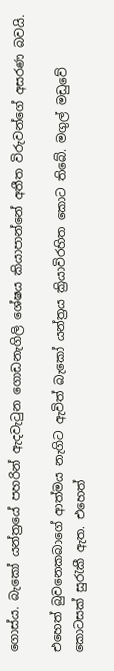ගොස්ය. බැකෝ යන්ත්‍රයේ පහරින් ඇදවැටුන ගොඩනැගිලි ශේෂය කියාපාන්නේ අතීත විරුවන්ගේ අසරණ බවයි.

එහෙත් බුවනෙකබාගේ ආත්මය නැගිට ඇවිත් බැකෝ යන්ත්‍රය ක්‍රියාවිරහිත කොට තිබේ. මගුල් මඩුවේ කොටසක් සුරැකී ඇත. එහෙත්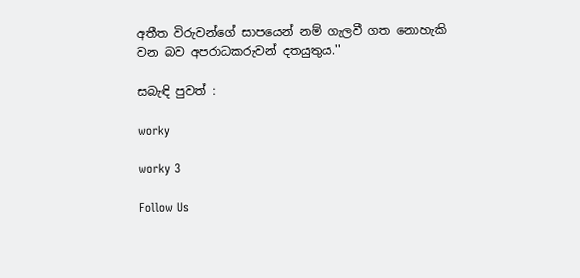අතීත විරුවන්ගේ සාපයෙන් නම් ගැලවී ගත නොහැකි වන බව අපරාධකරුවන් දතයුතුය.''

සබැඳි පුවත් :

worky

worky 3

Follow Us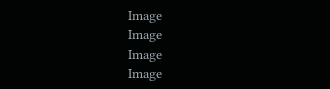Image
Image
Image
Image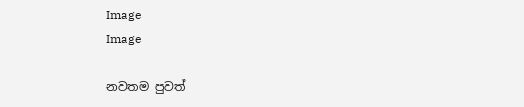Image
Image

නවතම පුවත්